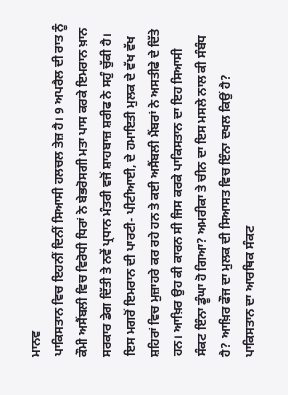ਮਾਨਵ
ਪਾਕਿਸਤਾਨ ਵਿਚ ਇਹਨੀਂ ਦਿਨੀਂ ਸਿਆਸੀ ਹਲਚਲ ਤੇਜ਼ ਹੈ। 9 ਅਪਰੈਲ ਦੀ ਰਾਤ ਨੂੰ ਕੌਮੀ ਅਸੈਂਬਲੀ ਵਿਚ ਵਿਰੋਧੀ ਧਿਰਾਂ ਨੇ ਬੇਭਰੋਸਗੀ ਮਤਾ ਪਾਸ ਕਰਕੇ ਇਮਰਾਨ ਖ਼ਾਨ ਸਰਕਾਰ ਡੇਗ ਦਿੱਤੀ ਤੇ ਨਵੇਂ ਪ੍ਰਧਾਨ ਮੰਤਰੀ ਵਜੋਂ ਸ਼ਾਹਬਾਜ਼ ਸ਼ਰੀਫ ਨੇ ਸਹੁੰ ਚੁੱਕੀ ਹੈ। ਇਸ ਮਗਰੋਂ ਇਮਰਾਨ ਦੀ ਪਾਰਟੀ- ਪੀਟੀਆਈ, ਦੇ ਹਮਾਇਤੀ ਮੁਲਕ ਦੇ ਵੱਖ ਵੱਖ ਸ਼ਹਿਰਾਂ ਵਿਚ ਮੁਜ਼ਾਹਰੇ ਕਰ ਰਹੇ ਹਨ ਤੇ ਕਈ ਅਸੈਂਬਲੀ ਮੈਂਬਰਾਂ ਨੇ ਅਸਤੀਫੇ ਦੇ ਦਿੱਤੇ ਹਨ। ਆਖ਼ਿਰ ਉਹ ਕੀ ਕਾਰਨ ਸੀ ਜਿਸ ਕਰਕੇ ਪਾਕਿਸਤਾਨ ਦਾ ਇਹ ਸਿਆਸੀ ਸੰਕਟ ਇੰਨਾ ਡੂੰਘਾ ਹੋ ਗਿਆ? ਅਮਰੀਕਾ ਤੇ ਚੀਨ ਦਾ ਇਸ ਮਸਲੇ ਨਾਲ ਕੀ ਸੰਬੰਧ ਹੈ? ਆਖ਼ਿਰ ਫੌਜ ਦਾ ਮੁਲਕ ਦੀ ਸਿਆਸਤ ਵਿਚ ਇੰਨਾ ਦਖਲ ਕਿਉਂ ਹੈ?
ਪਾਕਿਸਤਾਨ ਦਾ ਆਰਥਿਕ ਸੰਕਟ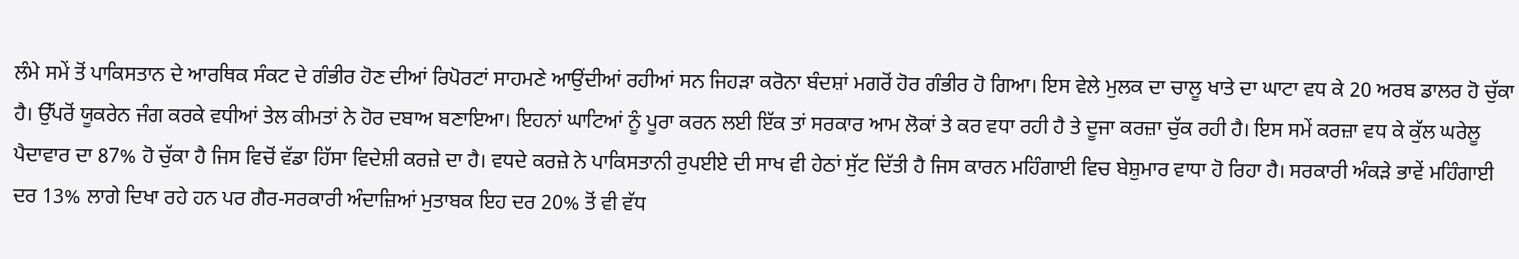ਲੰਮੇ ਸਮੇਂ ਤੋਂ ਪਾਕਿਸਤਾਨ ਦੇ ਆਰਥਿਕ ਸੰਕਟ ਦੇ ਗੰਭੀਰ ਹੋਣ ਦੀਆਂ ਰਿਪੋਰਟਾਂ ਸਾਹਮਣੇ ਆਉਂਦੀਆਂ ਰਹੀਆਂ ਸਨ ਜਿਹੜਾ ਕਰੋਨਾ ਬੰਦਸ਼ਾਂ ਮਗਰੋਂ ਹੋਰ ਗੰਭੀਰ ਹੋ ਗਿਆ। ਇਸ ਵੇਲੇ ਮੁਲਕ ਦਾ ਚਾਲੂ ਖਾਤੇ ਦਾ ਘਾਟਾ ਵਧ ਕੇ 20 ਅਰਬ ਡਾਲਰ ਹੋ ਚੁੱਕਾ ਹੈ। ਉੱਪਰੋਂ ਯੂਕਰੇਨ ਜੰਗ ਕਰਕੇ ਵਧੀਆਂ ਤੇਲ ਕੀਮਤਾਂ ਨੇ ਹੋਰ ਦਬਾਅ ਬਣਾਇਆ। ਇਹਨਾਂ ਘਾਟਿਆਂ ਨੂੰ ਪੂਰਾ ਕਰਨ ਲਈ ਇੱਕ ਤਾਂ ਸਰਕਾਰ ਆਮ ਲੋਕਾਂ ਤੇ ਕਰ ਵਧਾ ਰਹੀ ਹੈ ਤੇ ਦੂਜਾ ਕਰਜ਼ਾ ਚੁੱਕ ਰਹੀ ਹੈ। ਇਸ ਸਮੇਂ ਕਰਜ਼ਾ ਵਧ ਕੇ ਕੁੱਲ ਘਰੇਲੂ ਪੈਦਾਵਾਰ ਦਾ 87% ਹੋ ਚੁੱਕਾ ਹੈ ਜਿਸ ਵਿਚੋਂ ਵੱਡਾ ਹਿੱਸਾ ਵਿਦੇਸ਼ੀ ਕਰਜ਼ੇ ਦਾ ਹੈ। ਵਧਦੇ ਕਰਜ਼ੇ ਨੇ ਪਾਕਿਸਤਾਨੀ ਰੁਪਈਏ ਦੀ ਸਾਖ ਵੀ ਹੇਠਾਂ ਸੁੱਟ ਦਿੱਤੀ ਹੈ ਜਿਸ ਕਾਰਨ ਮਹਿੰਗਾਈ ਵਿਚ ਬੇਸ਼ੁਮਾਰ ਵਾਧਾ ਹੋ ਰਿਹਾ ਹੈ। ਸਰਕਾਰੀ ਅੰਕੜੇ ਭਾਵੇਂ ਮਹਿੰਗਾਈ ਦਰ 13% ਲਾਗੇ ਦਿਖਾ ਰਹੇ ਹਨ ਪਰ ਗੈਰ-ਸਰਕਾਰੀ ਅੰਦਾਜ਼ਿਆਂ ਮੁਤਾਬਕ ਇਹ ਦਰ 20% ਤੋਂ ਵੀ ਵੱਧ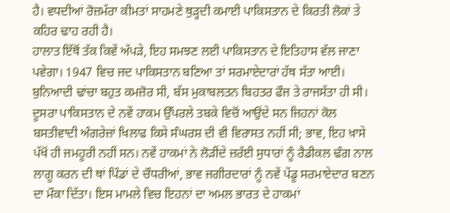ਹੈ। ਵਧਦੀਆਂ ਰੋਜ਼ਮੱਰਾ ਕੀਮਤਾਂ ਸਾਹਮਣੇ ਥੁੜ੍ਹਦੀ ਕਮਾਈ ਪਾਕਿਸਤਾਨ ਦੇ ਕਿਰਤੀ ਲੋਕਾਂ ਤੇ ਕਹਿਰ ਢਾਹ ਰਹੀ ਹੈ।
ਹਾਲਾਤ ਇੱਥੋਂ ਤੱਕ ਕਿਵੇਂ ਅੱਪੜੇ, ਇਹ ਸਮਝਣ ਲਈ ਪਾਕਿਸਤਾਨ ਦੇ ਇਤਿਹਾਸ ਵੱਲ ਜਾਣਾ ਪਵੇਗਾ। 1947 ਵਿਚ ਜਦ ਪਾਕਿਸਤਾਨ ਬਣਿਆ ਤਾਂ ਸਰਮਾਏਦਾਰਾਂ ਹੱਥ ਸੱਤਾ ਆਈ। ਬੁਨਿਆਦੀ ਢਾਂਚਾ ਬਹੁਤ ਕਮਜ਼ੋਰ ਸੀ, ਬੱਸ ਮੁਕਾਬਲਤਨ ਬਿਹਤਰ ਫੌਜ ਤੇ ਰਾਜਸੱਤਾ ਹੀ ਸੀ। ਦੂਸਰਾ ਪਾਕਿਸਤਾਨ ਦੇ ਨਵੇਂ ਹਾਕਮ ਉੱਪਰਲੇ ਤਬਕੇ ਵਿਚੋਂ ਆਉਂਦੇ ਸਨ ਜਿਹਨਾਂ ਕੋਲ ਬਸਤੀਵਾਦੀ ਅੰਗਰੇਜ਼ਾਂ ਖਿਲਾਫ ਕਿਸੇ ਸੰਘਰਸ਼ ਦੀ ਵੀ ਵਿਰਾਸਤ ਨਹੀਂ ਸੀ; ਭਾਵ, ਇਹ ਖ਼ਾਸੇ ਪੱਖੋਂ ਹੀ ਜਮਹੂਰੀ ਨਹੀਂ ਸਨ। ਨਵੇਂ ਹਾਕਮਾਂ ਨੇ ਲੋੜੀਂਦੇ ਜ਼ਰੱਈ ਸੁਧਾਰਾਂ ਨੂੰ ਰੈਡੀਕਲ ਢੰਗ ਨਾਲ ਲਾਗੂ ਕਰਨ ਦੀ ਥਾਂ ਪਿੰਡਾਂ ਦੇ ਚੌਧਰੀਆਂ, ਭਾਵ ਜਗੀਰਦਾਰਾਂ ਨੂੰ ਨਵੇਂ ਪੇਂਡੂ ਸਰਮਾਏਦਾਰ ਬਣਨ ਦਾ ਮੌਕਾ ਦਿੱਤਾ। ਇਸ ਮਾਮਲੇ ਵਿਚ ਇਹਨਾਂ ਦਾ ਅਮਲ ਭਾਰਤ ਦੇ ਹਾਕਮਾਂ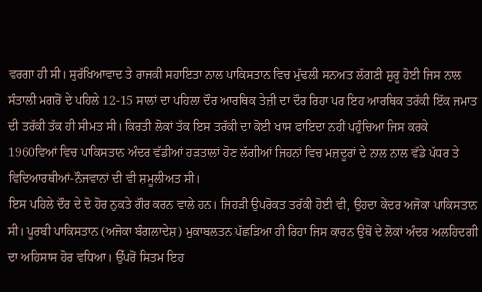ਵਰਗਾ ਹੀ ਸੀ। ਸੁਰੱਖਿਆਵਾਦ ਤੇ ਰਾਜਕੀ ਸਹਾਇਤਾ ਨਾਲ ਪਾਕਿਸਤਾਨ ਵਿਚ ਮੁੱਢਲੀ ਸਨਅਤ ਲੱਗਣੀ ਸ਼ੁਰੂ ਹੋਈ ਜਿਸ ਨਾਲ ਸੰਤਾਲੀ ਮਗਰੋਂ ਦੇ ਪਹਿਲੇ 12-15 ਸਾਲਾਂ ਦਾ ਪਹਿਲਾ ਦੌਰ ਆਰਥਿਕ ਤੇਜ਼ੀ ਦਾ ਦੌਰ ਰਿਹਾ ਪਰ ਇਹ ਆਰਥਿਕ ਤਰੱਕੀ ਇੱਕ ਜਮਾਤ ਦੀ ਤਰੱਕੀ ਤੱਕ ਹੀ ਸੀਮਤ ਸੀ। ਕਿਰਤੀ ਲੋਕਾਂ ਤੱਕ ਇਸ ਤਰੱਕੀ ਦਾ ਕੋਈ ਖਾਸ ਫਾਇਦਾ ਨਹੀਂ ਪਹੁੰਚਿਆ ਜਿਸ ਕਰਕੇ 1960ਵਿਆਂ ਵਿਚ ਪਾਕਿਸਤਾਨ ਅੰਦਰ ਵੱਡੀਆਂ ਹੜਤਾਲਾਂ ਹੋਣ ਲੱਗੀਆਂ ਜਿਹਨਾਂ ਵਿਚ ਮਜ਼ਦੂਰਾਂ ਦੇ ਨਾਲ ਨਾਲ ਵੱਡੇ ਪੱਧਰ ਤੇ ਵਿਦਿਆਰਥੀਆਂ-ਨੌਜਵਾਨਾਂ ਦੀ ਵੀ ਸ਼ਮੂਲੀਅਤ ਸੀ।
ਇਸ ਪਹਿਲੇ ਦੌਰ ਦੇ ਦੋ ਹੋਰ ਨੁਕਤੇ ਗੌਰ ਕਰਨ ਵਾਲੇ ਹਨ। ਜਿਹੜੀ ਉਪਰੋਕਤ ਤਰੱਕੀ ਹੋਈ ਵੀ, ਉਹਦਾ ਕੇਂਦਰ ਅਜੋਕਾ ਪਾਕਿਸਤਾਨ ਸੀ। ਪੂਰਬੀ ਪਾਕਿਸਤਾਨ (ਅਜੋਕਾ ਬੰਗਲਾਦੇਸ਼) ਮੁਕਾਬਲਤਨ ਪੱਛੜਿਆ ਹੀ ਰਿਹਾ ਜਿਸ ਕਾਰਨ ਉਥੋਂ ਦੇ ਲੋਕਾਂ ਅੰਦਰ ਅਲਹਿਦਗੀ ਦਾ ਅਹਿਸਾਸ ਹੋਰ ਵਧਿਆ। ਉੱਪਰੋਂ ਸਿਤਮ ਇਹ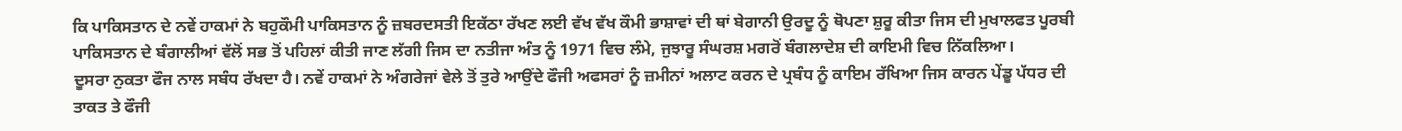ਕਿ ਪਾਕਿਸਤਾਨ ਦੇ ਨਵੇਂ ਹਾਕਮਾਂ ਨੇ ਬਹੁਕੌਮੀ ਪਾਕਿਸਤਾਨ ਨੂੰ ਜ਼ਬਰਦਸਤੀ ਇਕੱਠਾ ਰੱਖਣ ਲਈ ਵੱਖ ਵੱਖ ਕੌਮੀ ਭਾਸ਼ਾਵਾਂ ਦੀ ਥਾਂ ਬੇਗਾਨੀ ਉਰਦੂ ਨੂੰ ਥੋਪਣਾ ਸ਼ੁਰੂ ਕੀਤਾ ਜਿਸ ਦੀ ਮੁਖਾਲਫਤ ਪੂਰਬੀ ਪਾਕਿਸਤਾਨ ਦੇ ਬੰਗਾਲੀਆਂ ਵੱਲੋਂ ਸਭ ਤੋਂ ਪਹਿਲਾਂ ਕੀਤੀ ਜਾਣ ਲੱਗੀ ਜਿਸ ਦਾ ਨਤੀਜਾ ਅੰਤ ਨੂੰ 1971 ਵਿਚ ਲੰਮੇ, ਜੁਝਾਰੂ ਸੰਘਰਸ਼ ਮਗਰੋਂ ਬੰਗਲਾਦੇਸ਼ ਦੀ ਕਾਇਮੀ ਵਿਚ ਨਿੱਕਲਿਆ।
ਦੂਸਰਾ ਨੁਕਤਾ ਫੌਜ ਨਾਲ ਸਬੰਧ ਰੱਖਦਾ ਹੈ। ਨਵੇਂ ਹਾਕਮਾਂ ਨੇ ਅੰਗਰੇਜਾਂ ਵੇਲੇ ਤੋਂ ਤੁਰੇ ਆਉਂਦੇ ਫੌਜੀ ਅਫਸਰਾਂ ਨੂੰ ਜ਼ਮੀਨਾਂ ਅਲਾਟ ਕਰਨ ਦੇ ਪ੍ਰਬੰਧ ਨੂੰ ਕਾਇਮ ਰੱਖਿਆ ਜਿਸ ਕਾਰਨ ਪੇਂਡੂ ਪੱਧਰ ਦੀ ਤਾਕਤ ਤੇ ਫੌਜੀ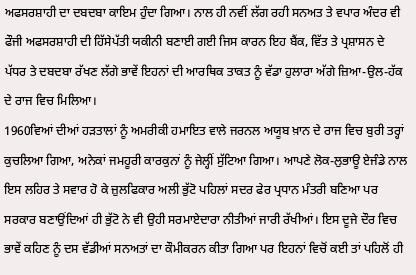ਅਫਸਰਸ਼ਾਹੀ ਦਾ ਦਬਦਬਾ ਕਾਇਮ ਹੁੰਦਾ ਗਿਆ। ਨਾਲ ਹੀ ਨਵੀਂ ਲੱਗ ਰਹੀ ਸਨਅਤ ਤੇ ਵਪਾਰ ਅੰਦਰ ਵੀ ਫੌਜੀ ਅਫਸਰਸ਼ਾਹੀ ਦੀ ਹਿੱਸੇਪੱਤੀ ਯਕੀਨੀ ਬਣਾਈ ਗਈ ਜਿਸ ਕਾਰਨ ਇਹ ਬੈਂਕ, ਵਿੱਤ ਤੇ ਪ੍ਰਸ਼ਾਸਨ ਦੇ ਪੱਧਰ ਤੇ ਦਬਦਬਾ ਰੱਖਣ ਲੱਗੇ ਭਾਵੇਂ ਇਹਨਾਂ ਦੀ ਆਰਥਿਕ ਤਾਕਤ ਨੂੰ ਵੱਡਾ ਹੁਲਾਰਾ ਅੱਗੇ ਜ਼ਿਆ-ਉਲ-ਹੱਕ ਦੇ ਰਾਜ ਵਿਚ ਮਿਲਿਆ।
1960ਵਿਆਂ ਦੀਆਂ ਹੜਤਾਲਾਂ ਨੂੰ ਅਮਰੀਕੀ ਹਮਾਇਤ ਵਾਲੇ ਜਰਨਲ ਅਯੂਬ ਖ਼ਾਨ ਦੇ ਰਾਜ ਵਿਚ ਬੁਰੀ ਤਰ੍ਹਾਂ ਕੁਚਲਿਆ ਗਿਆ, ਅਨੇਕਾਂ ਜਮਹੂਰੀ ਕਾਰਕੁਨਾਂ ਨੂੰ ਜੇਲ੍ਹੀਂ ਸੁੱਟਿਆ ਗਿਆ। ਆਪਣੇ ਲੋਕ-ਲੁਭਾਊ ਏਜੰਡੇ ਨਾਲ ਇਸ ਲਹਿਰ ਤੇ ਸਵਾਰ ਹੋ ਕੇ ਜ਼ੁਲਫਿਕਾਰ ਅਲੀ ਭੁੱਟੋ ਪਹਿਲਾਂ ਸਦਰ ਫੇਰ ਪ੍ਰਧਾਨ ਮੰਤਰੀ ਬਣਿਆ ਪਰ ਸਰਕਾਰ ਬਣਾਉਂਦਿਆਂ ਹੀ ਭੁੱਟੋ ਨੇ ਵੀ ਉਹੀ ਸਰਮਾਏਦਾਰਾ ਨੀਤੀਆਂ ਜਾਰੀ ਰੱਖੀਆਂ। ਇਸ ਦੂਜੇ ਦੌਰ ਵਿਚ ਭਾਵੇਂ ਕਹਿਣ ਨੂੰ ਦਸ ਵੱਡੀਆਂ ਸਨਅਤਾਂ ਦਾ ਕੌਮੀਕਰਨ ਕੀਤਾ ਗਿਆ ਪਰ ਇਹਨਾਂ ਵਿਚੋਂ ਕਈ ਤਾਂ ਪਹਿਲੋਂ ਹੀ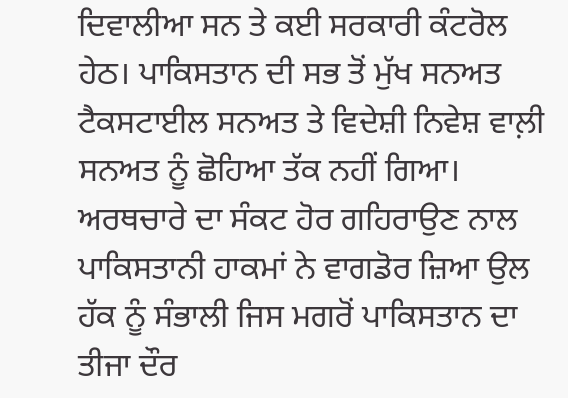ਦਿਵਾਲੀਆ ਸਨ ਤੇ ਕਈ ਸਰਕਾਰੀ ਕੰਟਰੋਲ ਹੇਠ। ਪਾਕਿਸਤਾਨ ਦੀ ਸਭ ਤੋਂ ਮੁੱਖ ਸਨਅਤ ਟੈਕਸਟਾਈਲ ਸਨਅਤ ਤੇ ਵਿਦੇਸ਼ੀ ਨਿਵੇਸ਼ ਵਾਲ਼ੀ ਸਨਅਤ ਨੂੰ ਛੋਹਿਆ ਤੱਕ ਨਹੀਂ ਗਿਆ। ਅਰਥਚਾਰੇ ਦਾ ਸੰਕਟ ਹੋਰ ਗਹਿਰਾਉਣ ਨਾਲ ਪਾਕਿਸਤਾਨੀ ਹਾਕਮਾਂ ਨੇ ਵਾਗਡੋਰ ਜ਼ਿਆ ਉਲ ਹੱਕ ਨੂੰ ਸੰਭਾਲੀ ਜਿਸ ਮਗਰੋਂ ਪਾਕਿਸਤਾਨ ਦਾ ਤੀਜਾ ਦੌਰ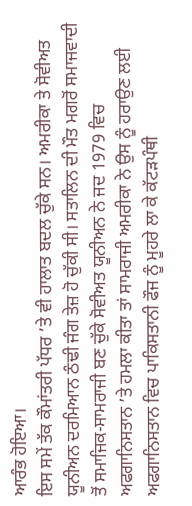ਆਰੰਭ ਹੋਇਆ।
ਇਸ ਸਮੇਂ ਤੱਕ ਕੌਮਾਂਤਰੀ ਪੱਧਰ ’ਤੇ ਵੀ ਹਾਲਾਤ ਬਦਲ ਚੁੱਕੇ ਸਨ। ਅਮਰੀਕਾ ਤੇ ਸੋਵੀਅਤ ਯੂਨੀਅਨ ਦਰਮਿਆਨ ਠੰਢੀ ਜੰਗ ਤੇਜ਼ ਹੋ ਚੁੱਕੀ ਸੀ। ਸਤਾਲਿਨ ਦੀ ਮੌਤ ਮਗਰੋਂ ਸਮਾਜਵਾਦੀ ਤੋਂ ਸਮਾਜਿਕ-ਸਾਮਰਾਜੀ ਬਣ ਚੁੱਕੇ ਸੋਵੀਅਤ ਯੂਨੀਅਨ ਨੇ ਜਦ 1979 ਵਿਚ ਅਫਗਾਨਿਸਤਾਨ ’ਤੇ ਹਮਲਾ ਕੀਤਾ ਤਾਂ ਸਾਮਰਾਜੀ ਅਮਰੀਕਾ ਨੇ ਉਸ ਨੂੰ ਹਰਾਉਣ ਲਈ ਅਫਗਾਨਿਸਤਾਨ ਵਿਚ ਪਾਕਿਸਤਾਨੀ ਫੌਜ ਨੂੰ ਮੂਹਰੇ ਲਾ ਕੇ ਕੱਟੜਪੰਥੀ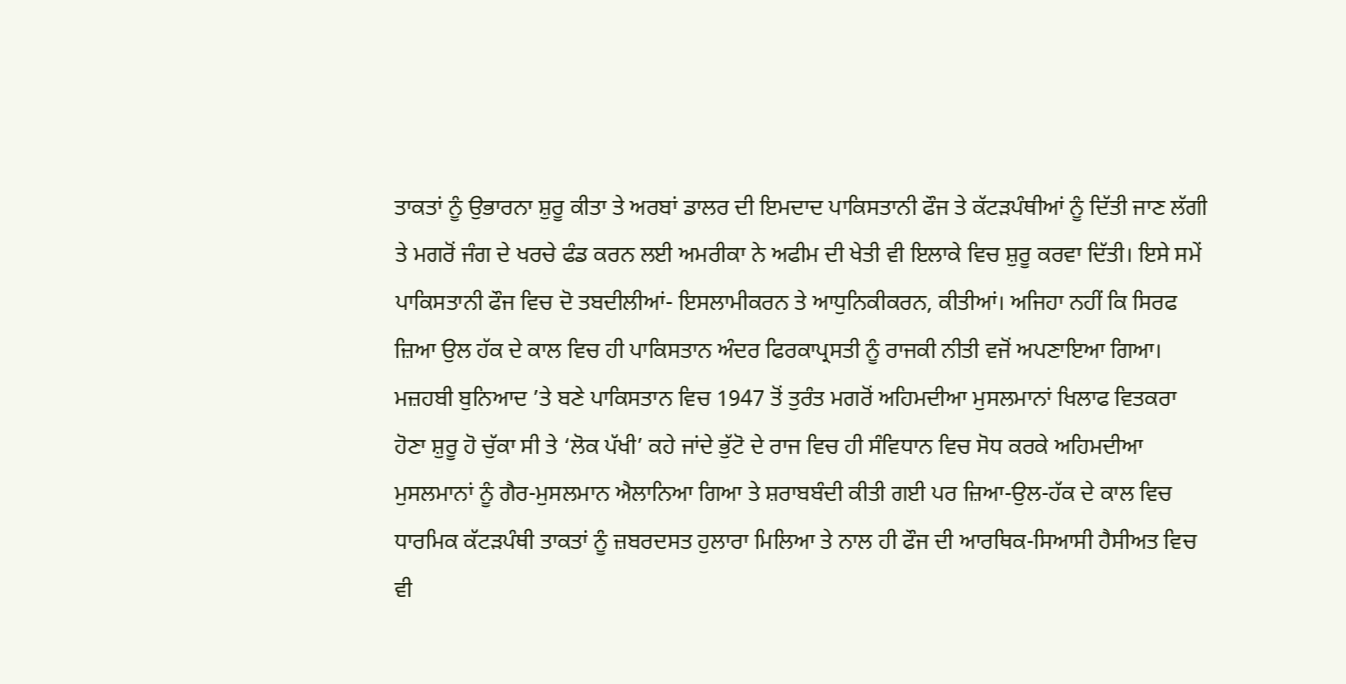ਤਾਕਤਾਂ ਨੂੰ ਉਭਾਰਨਾ ਸ਼ੁਰੂ ਕੀਤਾ ਤੇ ਅਰਬਾਂ ਡਾਲਰ ਦੀ ਇਮਦਾਦ ਪਾਕਿਸਤਾਨੀ ਫੌਜ ਤੇ ਕੱਟੜਪੰਥੀਆਂ ਨੂੰ ਦਿੱਤੀ ਜਾਣ ਲੱਗੀ ਤੇ ਮਗਰੋਂ ਜੰਗ ਦੇ ਖਰਚੇ ਫੰਡ ਕਰਨ ਲਈ ਅਮਰੀਕਾ ਨੇ ਅਫੀਮ ਦੀ ਖੇਤੀ ਵੀ ਇਲਾਕੇ ਵਿਚ ਸ਼ੁਰੂ ਕਰਵਾ ਦਿੱਤੀ। ਇਸੇ ਸਮੇਂ ਪਾਕਿਸਤਾਨੀ ਫੌਜ ਵਿਚ ਦੋ ਤਬਦੀਲੀਆਂ- ਇਸਲਾਮੀਕਰਨ ਤੇ ਆਧੁਨਿਕੀਕਰਨ, ਕੀਤੀਆਂ। ਅਜਿਹਾ ਨਹੀਂ ਕਿ ਸਿਰਫ ਜ਼ਿਆ ਉਲ ਹੱਕ ਦੇ ਕਾਲ ਵਿਚ ਹੀ ਪਾਕਿਸਤਾਨ ਅੰਦਰ ਫਿਰਕਾਪ੍ਰਸਤੀ ਨੂੰ ਰਾਜਕੀ ਨੀਤੀ ਵਜੋਂ ਅਪਣਾਇਆ ਗਿਆ। ਮਜ਼ਹਬੀ ਬੁਨਿਆਦ ’ਤੇ ਬਣੇ ਪਾਕਿਸਤਾਨ ਵਿਚ 1947 ਤੋਂ ਤੁਰੰਤ ਮਗਰੋਂ ਅਹਿਮਦੀਆ ਮੁਸਲਮਾਨਾਂ ਖਿਲਾਫ ਵਿਤਕਰਾ ਹੋਣਾ ਸ਼ੁਰੂ ਹੋ ਚੁੱਕਾ ਸੀ ਤੇ ‘ਲੋਕ ਪੱਖੀ’ ਕਹੇ ਜਾਂਦੇ ਭੁੱਟੋ ਦੇ ਰਾਜ ਵਿਚ ਹੀ ਸੰਵਿਧਾਨ ਵਿਚ ਸੋਧ ਕਰਕੇ ਅਹਿਮਦੀਆ ਮੁਸਲਮਾਨਾਂ ਨੂੰ ਗੈਰ-ਮੁਸਲਮਾਨ ਐਲਾਨਿਆ ਗਿਆ ਤੇ ਸ਼ਰਾਬਬੰਦੀ ਕੀਤੀ ਗਈ ਪਰ ਜ਼ਿਆ-ਉਲ-ਹੱਕ ਦੇ ਕਾਲ ਵਿਚ ਧਾਰਮਿਕ ਕੱਟੜਪੰਥੀ ਤਾਕਤਾਂ ਨੂੰ ਜ਼ਬਰਦਸਤ ਹੁਲਾਰਾ ਮਿਲਿਆ ਤੇ ਨਾਲ ਹੀ ਫੌਜ ਦੀ ਆਰਥਿਕ-ਸਿਆਸੀ ਹੈਸੀਅਤ ਵਿਚ ਵੀ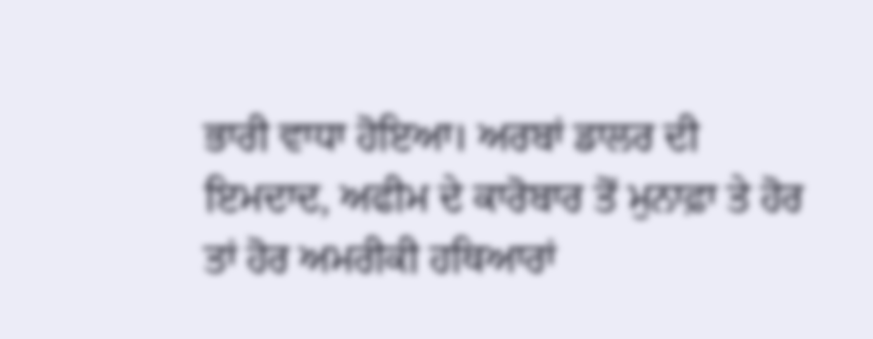ਭਾਰੀ ਵਾਧਾ ਹੋਇਆ। ਅਰਬਾਂ ਡਾਲਰ ਦੀ ਇਮਦਾਦ, ਅਫੀਮ ਦੇ ਕਾਰੋਬਾਰ ਤੋਂ ਮੁਨਾਫ਼ਾ ਤੇ ਹੋਰ ਤਾਂ ਹੋਰ ਅਮਰੀਕੀ ਹਥਿਆਰਾਂ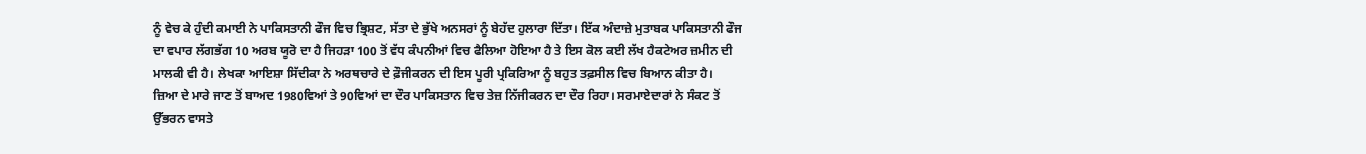ਨੂੰ ਵੇਚ ਕੇ ਹੁੰਦੀ ਕਮਾਈ ਨੇ ਪਾਕਿਸਤਾਨੀ ਫੌਜ ਵਿਚ ਭ੍ਰਿਸ਼ਟ, ਸੱਤਾ ਦੇ ਭੁੱਖੇ ਅਨਸਰਾਂ ਨੂੰ ਬੇਹੱਦ ਹੁਲਾਰਾ ਦਿੱਤਾ। ਇੱਕ ਅੰਦਾਜ਼ੇ ਮੁਤਾਬਕ ਪਾਕਿਸਤਾਨੀ ਫੌਜ ਦਾ ਵਪਾਰ ਲੱਗਭੱਗ 10 ਅਰਬ ਯੂਰੋ ਦਾ ਹੈ ਜਿਹੜਾ 100 ਤੋਂ ਵੱਧ ਕੰਪਨੀਆਂ ਵਿਚ ਫੈਲਿਆ ਹੋਇਆ ਹੈ ਤੇ ਇਸ ਕੋਲ ਕਈ ਲੱਖ ਹੈਕਟੇਅਰ ਜ਼ਮੀਨ ਦੀ ਮਾਲਕੀ ਵੀ ਹੈ। ਲੇਖਕਾ ਆਇਸ਼ਾ ਸਿੱਦੀਕਾ ਨੇ ਅਰਥਚਾਰੇ ਦੇ ਫ਼ੌਜੀਕਰਨ ਦੀ ਇਸ ਪੂਰੀ ਪ੍ਰਕਿਰਿਆ ਨੂੰ ਬਹੁਤ ਤਫ਼ਸੀਲ ਵਿਚ ਬਿਆਨ ਕੀਤਾ ਹੈ।
ਜ਼ਿਆ ਦੇ ਮਾਰੇ ਜਾਣ ਤੋਂ ਬਾਅਦ 1980ਵਿਆਂ ਤੇ 90ਵਿਆਂ ਦਾ ਦੌਰ ਪਾਕਿਸਤਾਨ ਵਿਚ ਤੇਜ਼ ਨਿੱਜੀਕਰਨ ਦਾ ਦੌਰ ਰਿਹਾ। ਸਰਮਾਏਦਾਰਾਂ ਨੇ ਸੰਕਟ ਤੋਂ ਉੱਭਰਨ ਵਾਸਤੇ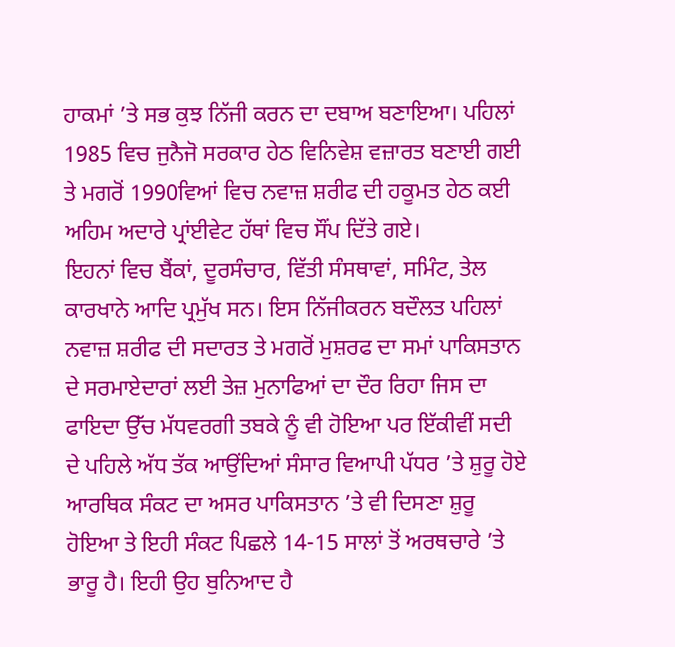ਹਾਕਮਾਂ ’ਤੇ ਸਭ ਕੁਝ ਨਿੱਜੀ ਕਰਨ ਦਾ ਦਬਾਅ ਬਣਾਇਆ। ਪਹਿਲਾਂ 1985 ਵਿਚ ਜੁਨੈਜੋ ਸਰਕਾਰ ਹੇਠ ਵਿਨਿਵੇਸ਼ ਵਜ਼ਾਰਤ ਬਣਾਈ ਗਈ ਤੇ ਮਗਰੋਂ 1990ਵਿਆਂ ਵਿਚ ਨਵਾਜ਼ ਸ਼ਰੀਫ ਦੀ ਹਕੂਮਤ ਹੇਠ ਕਈ ਅਹਿਮ ਅਦਾਰੇ ਪ੍ਰਾਂਈਵੇਟ ਹੱਥਾਂ ਵਿਚ ਸੌਂਪ ਦਿੱਤੇ ਗਏ।
ਇਹਨਾਂ ਵਿਚ ਬੈਂਕਾਂ, ਦੂਰਸੰਚਾਰ, ਵਿੱਤੀ ਸੰਸਥਾਵਾਂ, ਸਮਿੰਟ, ਤੇਲ ਕਾਰਖਾਨੇ ਆਦਿ ਪ੍ਰਮੁੱਖ ਸਨ। ਇਸ ਨਿੱਜੀਕਰਨ ਬਦੌਲਤ ਪਹਿਲਾਂ ਨਵਾਜ਼ ਸ਼ਰੀਫ ਦੀ ਸਦਾਰਤ ਤੇ ਮਗਰੋਂ ਮੁਸ਼ਰਫ ਦਾ ਸਮਾਂ ਪਾਕਿਸਤਾਨ ਦੇ ਸਰਮਾਏਦਾਰਾਂ ਲਈ ਤੇਜ਼ ਮੁਨਾਫਿਆਂ ਦਾ ਦੌਰ ਰਿਹਾ ਜਿਸ ਦਾ ਫਾਇਦਾ ਉੱਚ ਮੱਧਵਰਗੀ ਤਬਕੇ ਨੂੰ ਵੀ ਹੋਇਆ ਪਰ ਇੱਕੀਵੀਂ ਸਦੀ ਦੇ ਪਹਿਲੇ ਅੱਧ ਤੱਕ ਆਉਂਦਿਆਂ ਸੰਸਾਰ ਵਿਆਪੀ ਪੱਧਰ ’ਤੇ ਸ਼ੁਰੂ ਹੋਏ ਆਰਥਿਕ ਸੰਕਟ ਦਾ ਅਸਰ ਪਾਕਿਸਤਾਨ ’ਤੇ ਵੀ ਦਿਸਣਾ ਸ਼ੁਰੂ ਹੋਇਆ ਤੇ ਇਹੀ ਸੰਕਟ ਪਿਛਲੇ 14-15 ਸਾਲਾਂ ਤੋਂ ਅਰਥਚਾਰੇ ’ਤੇ ਭਾਰੂ ਹੈ। ਇਹੀ ਉਹ ਬੁਨਿਆਦ ਹੈ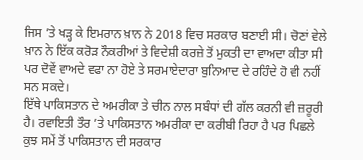ਜਿਸ ’ਤੇ ਖੜ੍ਹ ਕੇ ਇਮਰਾਨ ਖ਼ਾਨ ਨੇ 2018 ਵਿਚ ਸਰਕਾਰ ਬਣਾਈ ਸੀ। ਚੋਣਾਂ ਵੇਲੇ ਖ਼ਾਨ ਨੇ ਇੱਕ ਕਰੋੜ ਨੌਕਰੀਆਂ ਤੇ ਵਿਦੇਸ਼ੀ ਕਰਜ਼ੇ ਤੋਂ ਮੁਕਤੀ ਦਾ ਵਾਅਦਾ ਕੀਤਾ ਸੀ ਪਰ ਦੋਵੇਂ ਵਾਅਦੇ ਵਫਾ ਨਾ ਹੋਏ ਤੇ ਸਰਮਾਏਦਾਰਾ ਬੁਨਿਆਦ ਦੇ ਰਹਿੰਦੇ ਹੋ ਵੀ ਨਹੀਂ ਸਨ ਸਕਦੇ।
ਇੱਥੇ ਪਾਕਿਸਤਾਨ ਦੇ ਅਮਰੀਕਾ ਤੇ ਚੀਨ ਨਾਲ ਸਬੰਧਾਂ ਦੀ ਗੱਲ ਕਰਨੀ ਵੀ ਜ਼ਰੂਰੀ ਹੈ। ਰਵਾਇਤੀ ਤੌਰ ’ਤੇ ਪਾਕਿਸਤਾਨ ਅਮਰੀਕਾ ਦਾ ਕਰੀਬੀ ਰਿਹਾ ਹੈ ਪਰ ਪਿਛਲੇ ਕੁਝ ਸਮੇਂ ਤੋਂ ਪਾਕਿਸਤਾਨ ਦੀ ਸਰਕਾਰ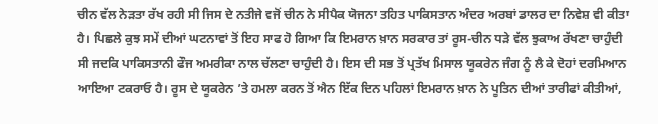ਚੀਨ ਵੱਲ ਨੇੜਤਾ ਰੱਖ ਰਹੀ ਸੀ ਜਿਸ ਦੇ ਨਤੀਜੇ ਵਜੋਂ ਚੀਨ ਨੇ ਸੀਪੈਕ ਯੋਜਨਾ ਤਹਿਤ ਪਾਕਿਸਤਾਨ ਅੰਦਰ ਅਰਬਾਂ ਡਾਲਰ ਦਾ ਨਿਵੇਸ਼ ਵੀ ਕੀਤਾ ਹੈ। ਪਿਛਲੇ ਕੁਝ ਸਮੇਂ ਦੀਆਂ ਘਟਨਾਵਾਂ ਤੋਂ ਇਹ ਸਾਫ ਹੋ ਗਿਆ ਕਿ ਇਮਰਾਨ ਖ਼ਾਨ ਸਰਕਾਰ ਤਾਂ ਰੂਸ-ਚੀਨ ਧੜੇ ਵੱਲ ਝੁਕਾਅ ਰੱਖਣਾ ਚਾਹੁੰਦੀ ਸੀ ਜਦਕਿ ਪਾਕਿਸਤਾਨੀ ਫੌਜ ਅਮਰੀਕਾ ਨਾਲ ਚੱਲਣਾ ਚਾਹੁੰਦੀ ਹੈ। ਇਸ ਦੀ ਸਭ ਤੋਂ ਪ੍ਰਤੱਖ ਮਿਸਾਲ ਯੂਕਰੇਨ ਜੰਗ ਨੂੰ ਲੈ ਕੇ ਦੋਹਾਂ ਦਰਮਿਆਨ ਆਇਆ ਟਕਰਾਓ ਹੈ। ਰੂਸ ਦੇ ਯੂਕਰੇਨ ’ਤੇ ਹਮਲਾ ਕਰਨ ਤੋਂ ਐਨ ਇੱਕ ਦਿਨ ਪਹਿਲਾਂ ਇਮਰਾਨ ਖ਼ਾਨ ਨੇ ਪੂਤਿਨ ਦੀਆਂ ਤਾਰੀਫਾਂ ਕੀਤੀਆਂ,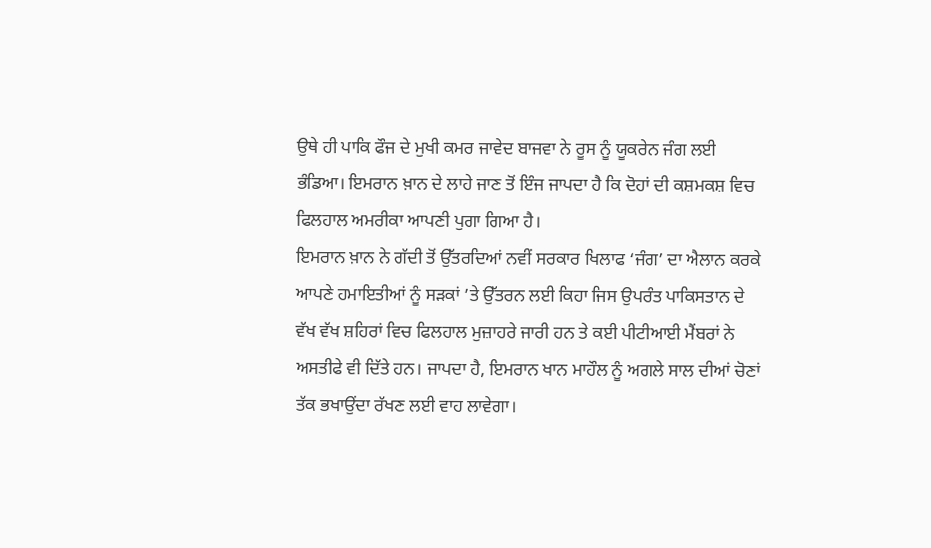ਉਥੇ ਹੀ ਪਾਕਿ ਫੌਜ ਦੇ ਮੁਖੀ ਕਮਰ ਜਾਵੇਦ ਬਾਜਵਾ ਨੇ ਰੂਸ ਨੂੰ ਯੂਕਰੇਨ ਜੰਗ ਲਈ ਭੰਡਿਆ। ਇਮਰਾਨ ਖ਼ਾਨ ਦੇ ਲਾਹੇ ਜਾਣ ਤੋਂ ਇੰਜ ਜਾਪਦਾ ਹੈ ਕਿ ਦੋਹਾਂ ਦੀ ਕਸ਼ਮਕਸ਼ ਵਿਚ ਫਿਲਹਾਲ ਅਮਰੀਕਾ ਆਪਣੀ ਪੁਗਾ ਗਿਆ ਹੈ।
ਇਮਰਾਨ ਖ਼ਾਨ ਨੇ ਗੱਦੀ ਤੋਂ ਉੱਤਰਦਿਆਂ ਨਵੀਂ ਸਰਕਾਰ ਖਿਲਾਫ ‘ਜੰਗ’ ਦਾ ਐਲਾਨ ਕਰਕੇ ਆਪਣੇ ਹਮਾਇਤੀਆਂ ਨੂੰ ਸੜਕਾਂ ’ਤੇ ਉੱਤਰਨ ਲਈ ਕਿਹਾ ਜਿਸ ਉਪਰੰਤ ਪਾਕਿਸਤਾਨ ਦੇ ਵੱਖ ਵੱਖ ਸ਼ਹਿਰਾਂ ਵਿਚ ਫਿਲਹਾਲ ਮੁਜ਼ਾਹਰੇ ਜਾਰੀ ਹਨ ਤੇ ਕਈ ਪੀਟੀਆਈ ਮੈਂਬਰਾਂ ਨੇ ਅਸਤੀਫੇ ਵੀ ਦਿੱਤੇ ਹਨ। ਜਾਪਦਾ ਹੈ, ਇਮਰਾਨ ਖਾਨ ਮਾਹੌਲ ਨੂੰ ਅਗਲੇ ਸਾਲ ਦੀਆਂ ਚੋਣਾਂ ਤੱਕ ਭਖਾਉਂਦਾ ਰੱਖਣ ਲਈ ਵਾਹ ਲਾਵੇਗਾ।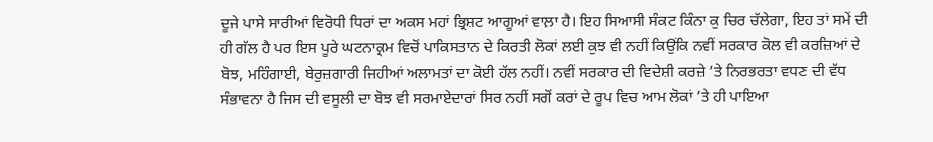ਦੂਜੇ ਪਾਸੇ ਸਾਰੀਆਂ ਵਿਰੋਧੀ ਧਿਰਾਂ ਦਾ ਅਕਸ ਮਹਾਂ ਭ੍ਰਿਸ਼ਟ ਆਗੂਆਂ ਵਾਲ਼ਾ ਹੈ। ਇਹ ਸਿਆਸੀ ਸੰਕਟ ਕਿੰਨਾ ਕੁ ਚਿਰ ਚੱਲੇਗਾ, ਇਹ ਤਾਂ ਸਮੇਂ ਦੀ ਹੀ ਗੱਲ ਹੈ ਪਰ ਇਸ ਪੂਰੇ ਘਟਨਾਕ੍ਰਮ ਵਿਚੋਂ ਪਾਕਿਸਤਾਨ ਦੇ ਕਿਰਤੀ ਲੋਕਾਂ ਲਈ ਕੁਝ ਵੀ ਨਹੀਂ ਕਿਉਂਕਿ ਨਵੀਂ ਸਰਕਾਰ ਕੋਲ ਵੀ ਕਰਜ਼ਿਆਂ ਦੇ ਬੋਝ, ਮਹਿੰਗਾਈ, ਬੇਰੁਜ਼ਗਾਰੀ ਜਿਹੀਆਂ ਅਲਾਮਤਾਂ ਦਾ ਕੋਈ ਹੱਲ ਨਹੀਂ। ਨਵੀਂ ਸਰਕਾਰ ਦੀ ਵਿਦੇਸ਼ੀ ਕਰਜ਼ੇ ’ਤੇ ਨਿਰਭਰਤਾ ਵਧਣ ਦੀ ਵੱਧ ਸੰਭਾਵਨਾ ਹੈ ਜਿਸ ਦੀ ਵਸੂਲੀ ਦਾ ਬੋਝ ਵੀ ਸਰਮਾਏਦਾਰਾਂ ਸਿਰ ਨਹੀਂ ਸਗੋਂ ਕਰਾਂ ਦੇ ਰੂਪ ਵਿਚ ਆਮ ਲੋਕਾਂ ’ਤੇ ਹੀ ਪਾਇਆ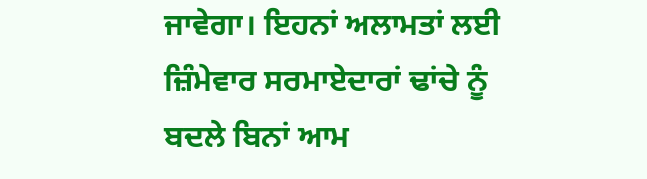ਜਾਵੇਗਾ। ਇਹਨਾਂ ਅਲਾਮਤਾਂ ਲਈ ਜ਼ਿੰਮੇਵਾਰ ਸਰਮਾਏਦਾਰਾਂ ਢਾਂਚੇ ਨੂੰ ਬਦਲੇ ਬਿਨਾਂ ਆਮ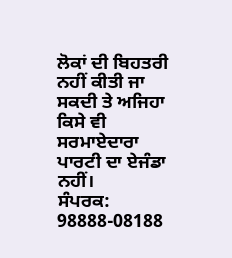ਲੋਕਾਂ ਦੀ ਬਿਹਤਰੀ ਨਹੀਂ ਕੀਤੀ ਜਾ ਸਕਦੀ ਤੇ ਅਜਿਹਾ ਕਿਸੇ ਵੀ ਸਰਮਾਏਦਾਰਾ ਪਾਰਟੀ ਦਾ ਏਜੰਡਾ ਨਹੀਂ।
ਸੰਪਰਕ: 98888-08188